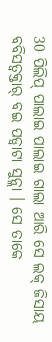30 ପିଲିପ୍ ପାଲାଇ ପାଲାଇ ଗାଲା ଆରି ସେ ଲକ୍ ଜିସାୟ ବବିସତ୍ବକ୍ତାର୍ ବଇ ପଡ୍ବାଟା ସୁନ୍ଲା । ସେ ତାକେ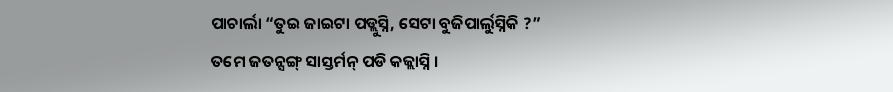ପାଚାର୍ଲା “ତୁଇ ଜାଇଟା ପଡ୍ଲୁସ୍ନି, ସେଟା ବୁଜିପାର୍ଲୁସ୍ନିକି ?”
ତମେ ଜତନ୍ସଙ୍ଗ୍ ସାସ୍ତର୍ମନ୍ ପଡି କଜ୍ଲାସ୍ନି ।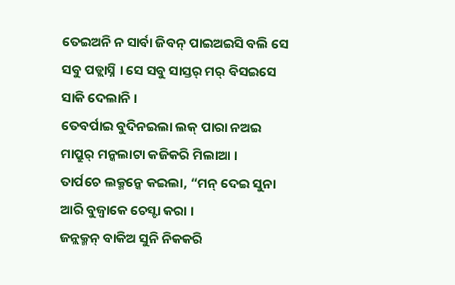ତେଇଅନି ନ ସାର୍ବା ଜିବନ୍ ପାଇଅଇସି ବଲି ସେ ସବୁ ପଡ୍ଲାସ୍ନି । ସେ ସବୁ ସାସ୍ତର୍ ମର୍ ବିସଇସେ ସାକି ଦେଲାନି ।
ତେବର୍ପାଇ ବୁଦିନଇଲା ଲକ୍ ପାରା ନଅଇ ମାପ୍ରୁର୍ ମନ୍କଲାଟା କଜିକରି ମିଲାଆ ।
ତାର୍ପଚେ ଲକ୍ମନ୍କେ କଇଲା, “ମନ୍ ଦେଇ ସୁନା ଆରି ବୁଜ୍ବାକେ ଚେସ୍ଟା କରା ।
ଜନ୍ଲକ୍ମନ୍ ବାକିଅ ସୁନି ନିକକରି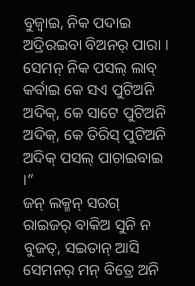ବୁଜ୍ବାଇ, ନିକ ପଦାଇ ଅଦ୍ରିରଇବା ବିଅନର୍ ପାରା । ସେମନ୍ ନିକ ପସଲ୍ ଲାବ୍ କର୍ବାଇ କେ ସଏ ପୁଟିଅନି ଅଦିକ୍, କେ ସାଟେ ପୁଟିଅନି ଅଦିକ୍, କେ ତିରିସ୍ ପୁଟିଅନି ଅଦିକ୍ ପସଲ୍ ପାଚାଇବାଇ ।”
ଜନ୍ ଲକ୍ମନ୍ ସରଗ୍ ରାଇଜର୍ ବାକିଅ ସୁନି ନ ବୁଜତ୍, ସଇତାନ୍ ଆସି ସେମନର୍ ମନ୍ ବିତ୍ରେ ଅନି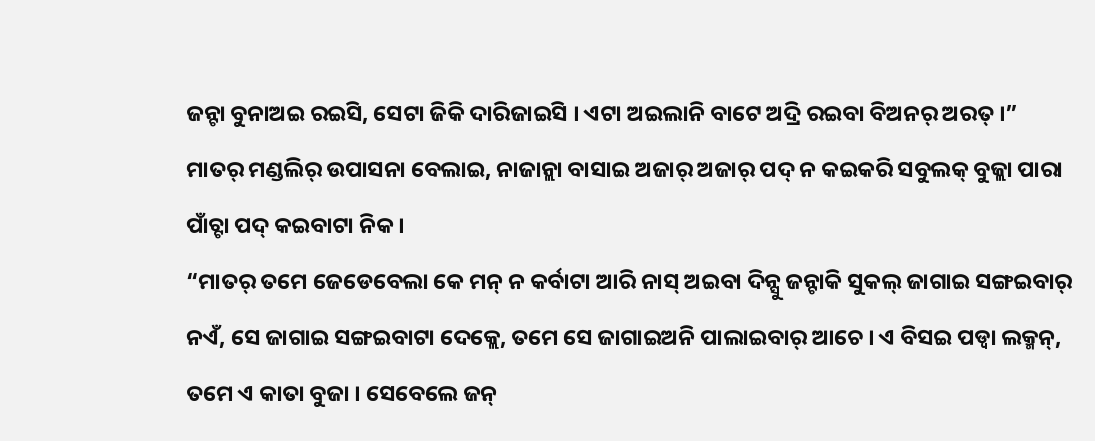ଜନ୍ଟା ବୁନାଅଇ ରଇସି, ସେଟା ଜିକି ଦାରିଜାଇସି । ଏଟା ଅଇଲାନି ବାଟେ ଅଦ୍ରି ରଇବା ବିଅନର୍ ଅରତ୍ ।”
ମାତର୍ ମଣ୍ଡଲିର୍ ଉପାସନା ବେଲାଇ, ନାଜାନ୍ଲା ବାସାଇ ଅଜାର୍ ଅଜାର୍ ପଦ୍ ନ କଇକରି ସବୁଲକ୍ ବୁଜ୍ଲା ପାରା ପାଁଚ୍ଟା ପଦ୍ କଇବାଟା ନିକ ।
“ମାତର୍ ତମେ ଜେଡେବେଲା କେ ମନ୍ ନ କର୍ବାଟା ଆରି ନାସ୍ ଅଇବା ଦିନ୍ସୁ ଜନ୍ଟାକି ସୁକଲ୍ ଜାଗାଇ ସଙ୍ଗଇବାର୍ ନଏଁ, ସେ ଜାଗାଇ ସଙ୍ଗଇବାଟା ଦେକ୍ଲେ, ତମେ ସେ ଜାଗାଇଅନି ପାଲାଇବାର୍ ଆଚେ । ଏ ବିସଇ ପଡ୍ବା ଲକ୍ମନ୍, ତମେ ଏ କାତା ବୁଜା । ସେବେଲେ ଜନ୍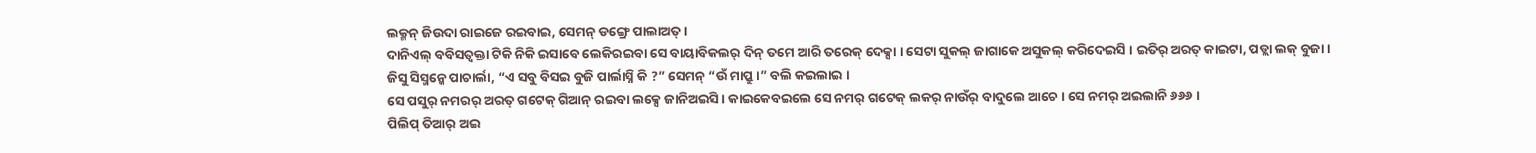ଲକ୍ମନ୍ ଜିଉଦା ରାଇଜେ ରଇବାଇ, ସେମନ୍ ଡଙ୍ଗ୍ରେ ପାଲାଅତ୍ ।
ଦାନିଏଲ୍ ବବିସତ୍ବକ୍ତା ଟିକି ନିକି ଇସାବେ ଲେକିରଇବା ସେ ବାୟାବିକଲର୍ ଦିନ୍ ତମେ ଆରି ତରେକ୍ ଦେକ୍ସା । ସେଟା ସୁକଲ୍ ଜାଗାକେ ଅସୁକଲ୍ କରିଦେଇସି । ଇତିର୍ ଅରତ୍ କାଇଟା, ପଡ୍ଲା ଲକ୍ ବୁଜା ।
ଜିସୁ ସିସ୍ମନ୍କେ ପାଚାର୍ଲା, “ଏ ସବୁ ବିସଇ ବୁଜି ପାର୍ଲାସ୍ନି କି ?” ସେମନ୍ “ଉଁ ମାପ୍ରୁ ।” ବଲି କଇଲାଇ ।
ସେ ପସୁର୍ ନମରର୍ ଅରତ୍ ଗଟେକ୍ ଗିଆନ୍ ରଇବା ଲକ୍ସେ ଜାନିଅଇସି । କାଇକେବଇଲେ ସେ ନମର୍ ଗଟେକ୍ ଲକର୍ ନାଉଁର୍ ବାଦୁଲେ ଆଚେ । ସେ ନମର୍ ଅଇଲାନି ୬୬୬ ।
ପିଲିପ୍ ତିଆର୍ ଅଇ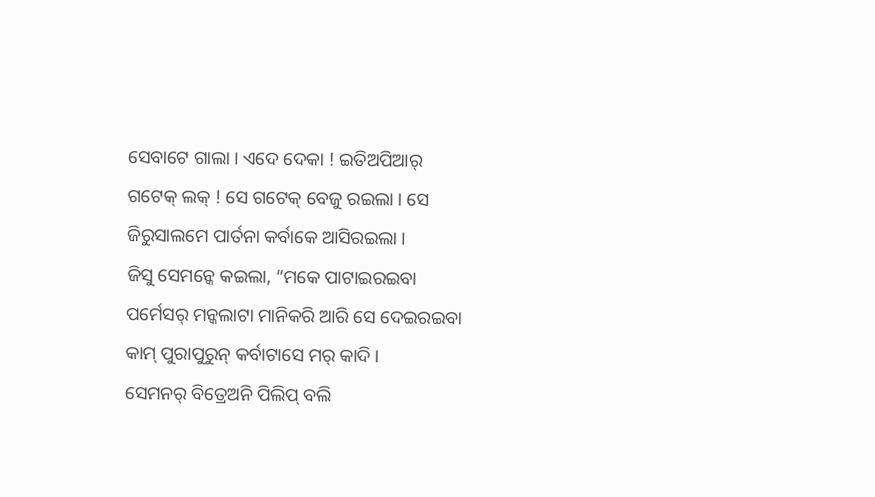ସେବାଟେ ଗାଲା । ଏଦେ ଦେକା ! ଇତିଅପିଆର୍ ଗଟେକ୍ ଲକ୍ ! ସେ ଗଟେକ୍ ବେଜୁ ରଇଲା । ସେ ଜିରୁସାଲମେ ପାର୍ତନା କର୍ବାକେ ଆସିରଇଲା ।
ଜିସୁ ସେମନ୍କେ କଇଲା, “ମକେ ପାଟାଇରଇବା ପର୍ମେସର୍ ମନ୍କଲାଟା ମାନିକରି ଆରି ସେ ଦେଇରଇବା କାମ୍ ପୁରାପୁରୁନ୍ କର୍ବାଟାସେ ମର୍ କାଦି ।
ସେମନର୍ ବିତ୍ରେଅନି ପିଲିପ୍ ବଲି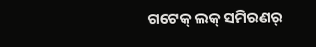ଗଟେକ୍ ଲକ୍ ସମିରଣର୍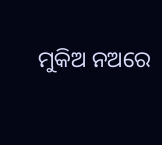ମୁକିଅ ନଅରେ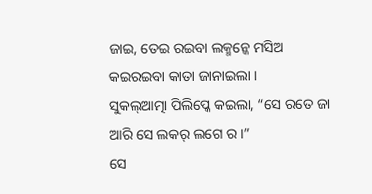ଜାଇ, ତେଇ ରଇବା ଲକ୍ମନ୍କେ ମସିଅ କଇରଇବା କାତା ଜାନାଇଲା ।
ସୁକଲ୍ଆତ୍ମା ପିଲିପ୍କେ କଇଲା, “ସେ ରତେ ଜା ଆରି ସେ ଲକର୍ ଲଗେ ର ।”
ସେ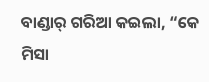ବାଣ୍ଡାର୍ ଗରିଆ କଇଲା, “କେ ମିସା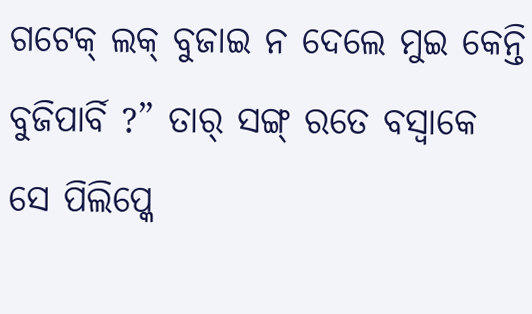ଗଟେକ୍ ଲକ୍ ବୁଜାଇ ନ ଦେଲେ ମୁଇ କେନ୍ତି ବୁଜିପାର୍ବି ?” ତାର୍ ସଙ୍ଗ୍ ରତେ ବସ୍ବାକେ ସେ ପିଲିପ୍କେ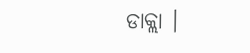ଡାକ୍ଲା ।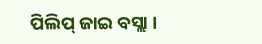ପିଲିପ୍ ଜାଇ ବସ୍ଲା ।